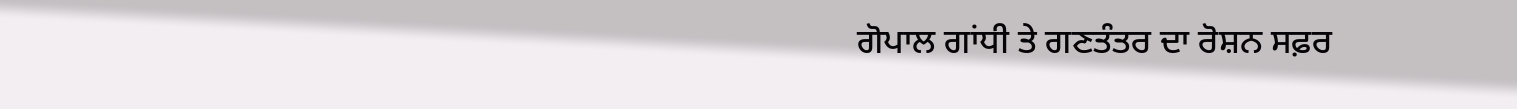ਗੋਪਾਲ ਗਾਂਧੀ ਤੇ ਗਣਤੰਤਰ ਦਾ ਰੋਸ਼ਨ ਸਫ਼ਰ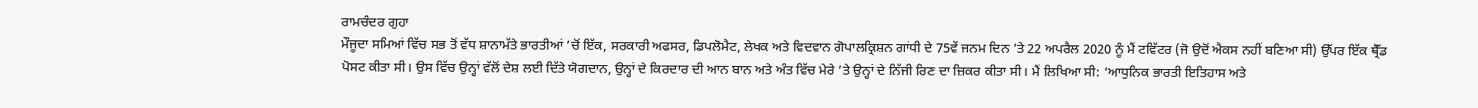ਰਾਮਚੰਦਰ ਗੁਹਾ
ਮੌਜੂਦਾ ਸਮਿਆਂ ਵਿੱਚ ਸਭ ਤੋਂ ਵੱਧ ਸ਼ਾਨਾਮੱਤੇ ਭਾਰਤੀਆਂ ’ਚੋਂ ਇੱਕ, ਸਰਕਾਰੀ ਅਫਸਰ, ਡਿਪਲੋਮੈਟ, ਲੇਖਕ ਅਤੇ ਵਿਦਵਾਨ ਗੋਪਾਲਕ੍ਰਿਸ਼ਨ ਗਾਂਧੀ ਦੇ 75ਵੇਂ ਜਨਮ ਦਿਨ ’ਤੇ 22 ਅਪਰੈਲ 2020 ਨੂੰ ਮੈਂ ਟਵਿੱਟਰ (ਜੋ ਉਦੋਂ ਐਕਸ ਨਹੀਂ ਬਣਿਆ ਸੀ) ਉੱਪਰ ਇੱਕ ਥ੍ਰੈੱਡ ਪੋਸਟ ਕੀਤਾ ਸੀ। ਉਸ ਵਿੱਚ ਉਨ੍ਹਾਂ ਵੱਲੋਂ ਦੇਸ਼ ਲਈ ਦਿੱਤੇ ਯੋਗਦਾਨ, ਉਨ੍ਹਾਂ ਦੇ ਕਿਰਦਾਰ ਦੀ ਆਨ ਬਾਨ ਅਤੇ ਅੰਤ ਵਿੱਚ ਮੇਰੇ ’ਤੇ ਉਨ੍ਹਾਂ ਦੇ ਨਿੱਜੀ ਰਿਣ ਦਾ ਜ਼ਿਕਰ ਕੀਤਾ ਸੀ। ਮੈਂ ਲਿਖਿਆ ਸੀ: ‘ਆਧੁਨਿਕ ਭਾਰਤੀ ਇਤਿਹਾਸ ਅਤੇ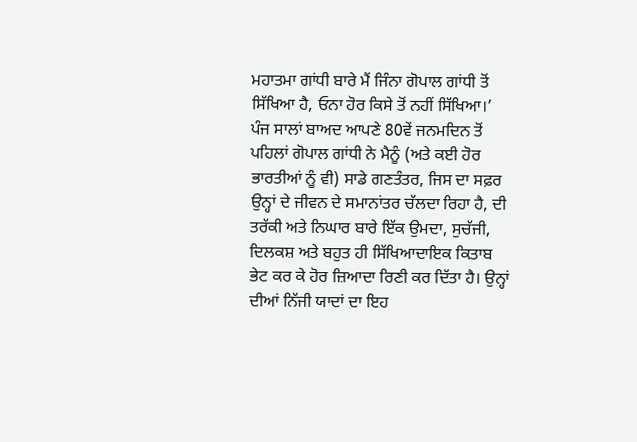ਮਹਾਤਮਾ ਗਾਂਧੀ ਬਾਰੇ ਮੈਂ ਜਿੰਨਾ ਗੋਪਾਲ ਗਾਂਧੀ ਤੋਂ ਸਿੱਖਿਆ ਹੈ, ਓਨਾ ਹੋਰ ਕਿਸੇ ਤੋਂ ਨਹੀਂ ਸਿੱਖਿਆ।’
ਪੰਜ ਸਾਲਾਂ ਬਾਅਦ ਆਪਣੇ 80ਵੇਂ ਜਨਮਦਿਨ ਤੋਂ ਪਹਿਲਾਂ ਗੋਪਾਲ ਗਾਂਧੀ ਨੇ ਮੈਨੂੰ (ਅਤੇ ਕਈ ਹੋਰ ਭਾਰਤੀਆਂ ਨੂੰ ਵੀ) ਸਾਡੇ ਗਣਤੰਤਰ, ਜਿਸ ਦਾ ਸਫ਼ਰ ਉਨ੍ਹਾਂ ਦੇ ਜੀਵਨ ਦੇ ਸਮਾਨਾਂਤਰ ਚੱਲਦਾ ਰਿਹਾ ਹੈ, ਦੀ ਤਰੱਕੀ ਅਤੇ ਨਿਘਾਰ ਬਾਰੇ ਇੱਕ ਉਮਦਾ, ਸੁਚੱਜੀ, ਦਿਲਕਸ਼ ਅਤੇ ਬਹੁਤ ਹੀ ਸਿੱਖਿਆਦਾਇਕ ਕਿਤਾਬ ਭੇਟ ਕਰ ਕੇ ਹੋਰ ਜ਼ਿਆਦਾ ਰਿਣੀ ਕਰ ਦਿੱਤਾ ਹੈ। ਉਨ੍ਹਾਂ ਦੀਆਂ ਨਿੱਜੀ ਯਾਦਾਂ ਦਾ ਇਹ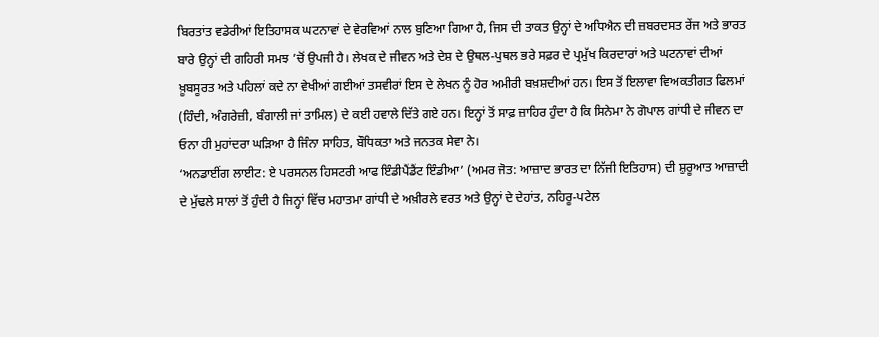ਬਿਰਤਾਂਤ ਵਡੇਰੀਆਂ ਇਤਿਹਾਸਕ ਘਟਨਾਵਾਂ ਦੇ ਵੇਰਵਿਆਂ ਨਾਲ ਬੁਣਿਆ ਗਿਆ ਹੈ, ਜਿਸ ਦੀ ਤਾਕਤ ਉਨ੍ਹਾਂ ਦੇ ਅਧਿਐਨ ਦੀ ਜ਼ਬਰਦਸਤ ਰੇਂਜ ਅਤੇ ਭਾਰਤ ਬਾਰੇ ਉਨ੍ਹਾਂ ਦੀ ਗਹਿਰੀ ਸਮਝ ’ਚੋਂ ਉਪਜੀ ਹੈ। ਲੇਖਕ ਦੇ ਜੀਵਨ ਅਤੇ ਦੇਸ਼ ਦੇ ਉਥਲ-ਪੁਥਲ ਭਰੇ ਸਫ਼ਰ ਦੇ ਪ੍ਰਮੁੱਖ ਕਿਰਦਾਰਾਂ ਅਤੇ ਘਟਨਾਵਾਂ ਦੀਆਂ ਖ਼ੂਬਸੂਰਤ ਅਤੇ ਪਹਿਲਾਂ ਕਦੇ ਨਾ ਵੇਖੀਆਂ ਗਈਆਂ ਤਸਵੀਰਾਂ ਇਸ ਦੇ ਲੇਖਨ ਨੂੰ ਹੋਰ ਅਮੀਰੀ ਬਖ਼ਸ਼ਦੀਆਂ ਹਨ। ਇਸ ਤੋਂ ਇਲਾਵਾ ਵਿਅਕਤੀਗਤ ਫਿਲਮਾਂ (ਹਿੰਦੀ, ਅੰਗਰੇਜ਼ੀ, ਬੰਗਾਲੀ ਜਾਂ ਤਾਮਿਲ) ਦੇ ਕਈ ਹਵਾਲੇ ਦਿੱਤੇ ਗਏ ਹਨ। ਇਨ੍ਹਾਂ ਤੋਂ ਸਾਫ਼ ਜ਼ਾਹਿਰ ਹੁੰਦਾ ਹੈ ਕਿ ਸਿਨੇਮਾ ਨੇ ਗੋਪਾਲ ਗਾਂਧੀ ਦੇ ਜੀਵਨ ਦਾ ਓਨਾ ਹੀ ਮੁਹਾਂਦਰਾ ਘੜਿਆ ਹੈ ਜਿੰਨਾ ਸਾਹਿਤ, ਬੌਧਿਕਤਾ ਅਤੇ ਜਨਤਕ ਸੇਵਾ ਨੇ।
‘ਅਨਡਾਈਂਗ ਲਾਈਟ: ਏ ਪਰਸਨਲ ਹਿਸਟਰੀ ਆਫ ਇੰਡੀਪੈਂਡੈਂਟ ਇੰਡੀਆ’ (ਅਮਰ ਜੋਤ: ਆਜ਼ਾਦ ਭਾਰਤ ਦਾ ਨਿੱਜੀ ਇਤਿਹਾਸ) ਦੀ ਸ਼ੁਰੂਆਤ ਆਜ਼ਾਦੀ ਦੇ ਮੁੱਢਲੇ ਸਾਲਾਂ ਤੋਂ ਹੁੰਦੀ ਹੈ ਜਿਨ੍ਹਾਂ ਵਿੱਚ ਮਹਾਤਮਾ ਗਾਂਧੀ ਦੇ ਅਖ਼ੀਰਲੇ ਵਰਤ ਅਤੇ ਉਨ੍ਹਾਂ ਦੇ ਦੇਹਾਂਤ, ਨਹਿਰੂ-ਪਟੇਲ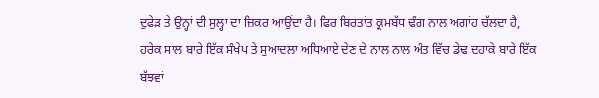ਦੁਫੇੜ ਤੇ ਉਨ੍ਹਾਂ ਦੀ ਸੁਲ੍ਹਾ ਦਾ ਜ਼ਿਕਰ ਆਉਂਦਾ ਹੈ। ਫਿਰ ਬਿਰਤਾਂਤ ਕ੍ਰਮਬੱਧ ਢੰਗ ਨਾਲ ਅਗਾਂਹ ਚੱਲਦਾ ਹੈ, ਹਰੇਕ ਸਾਲ ਬਾਰੇ ਇੱਕ ਸੰਖੇਪ ਤੇ ਸੁਆਦਲਾ ਅਧਿਆਏ ਦੇਣ ਦੇ ਨਾਲ ਨਾਲ ਅੰਤ ਵਿੱਚ ਡੇਢ ਦਹਾਕੇ ਬਾਰੇ ਇੱਕ ਬੱਝਵਾਂ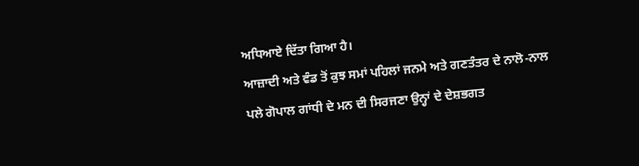ਅਧਿਆਏ ਦਿੱਤਾ ਗਿਆ ਹੈ।
ਆਜ਼ਾਦੀ ਅਤੇ ਵੰਡ ਤੋਂ ਕੁਝ ਸਮਾਂ ਪਹਿਲਾਂ ਜਨਮੇ ਅਤੇ ਗਣਤੰਤਰ ਦੇ ਨਾਲੋ-ਨਾਲ ਪਲੇ ਗੋਪਾਲ ਗਾਂਧੀ ਦੇ ਮਨ ਦੀ ਸਿਰਜਣਾ ਉਨ੍ਹਾਂ ਦੇ ਦੇਸ਼ਭਗਤ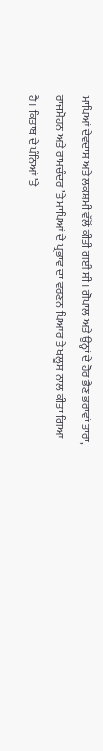ਮਾਪਿਆਂ ਦੇਵਦਾਸ ਅਤੇ ਲਕਸ਼ਮੀ ਵੱਲੋਂ ਕੀਤੀ ਗਈ ਸੀ। ਗੋਪਾਲ ਅਤੇ ਉਨ੍ਹਾਂ ਦੇ ਹੋਰ ਭੈਣ ਭਰਾਵਾਂ ਤਾਰਾ, ਰਾਜਮੋਹਨ ਅਤੇ ਰਾਮਚੰਦਰ ’ਤੇ ਮਾਪਿਆਂ ਦੇ ਪ੍ਰਭਾਵ ਦਾ ਵਰਣਨ ਪਿਆਰ ਤੇ ਖਲੂਸ ਨਾਲ ਕੀਤਾ ਗਿਆ ਹੈ। ਕਿਤਾਬ ਦੇ ਪੰਨਿਆਂ ’ਤੇ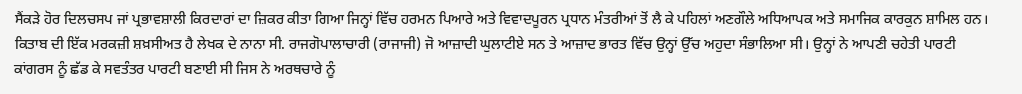ਸੈਂਕੜੇ ਹੋਰ ਦਿਲਚਸਪ ਜਾਂ ਪ੍ਰਭਾਵਸ਼ਾਲੀ ਕਿਰਦਾਰਾਂ ਦਾ ਜ਼ਿਕਰ ਕੀਤਾ ਗਿਆ ਜਿਨ੍ਹਾਂ ਵਿੱਚ ਹਰਮਨ ਪਿਆਰੇ ਅਤੇ ਵਿਵਾਦਪੂਰਨ ਪ੍ਰਧਾਨ ਮੰਤਰੀਆਂ ਤੋਂ ਲੈ ਕੇ ਪਹਿਲਾਂ ਅਣਗੌਲੇ ਅਧਿਆਪਕ ਅਤੇ ਸਮਾਜਿਕ ਕਾਰਕੁਨ ਸ਼ਾਮਿਲ ਹਨ।
ਕਿਤਾਬ ਦੀ ਇੱਕ ਮਰਕਜ਼ੀ ਸ਼ਖ਼ਸੀਅਤ ਹੈ ਲੇਖਕ ਦੇ ਨਾਨਾ ਸੀ. ਰਾਜਗੋਪਾਲਾਚਾਰੀ (ਰਾਜਾਜੀ) ਜੋ ਆਜ਼ਾਦੀ ਘੁਲਾਟੀਏ ਸਨ ਤੇ ਆਜ਼ਾਦ ਭਾਰਤ ਵਿੱਚ ਉਨ੍ਹਾਂ ਉੱਚ ਅਹੁਦਾ ਸੰਭਾਲਿਆ ਸੀ। ਉਨ੍ਹਾਂ ਨੇ ਆਪਣੀ ਚਹੇਤੀ ਪਾਰਟੀ ਕਾਂਗਰਸ ਨੂੰ ਛੱਡ ਕੇ ਸਵਤੰਤਰ ਪਾਰਟੀ ਬਣਾਈ ਸੀ ਜਿਸ ਨੇ ਅਰਥਚਾਰੇ ਨੂੰ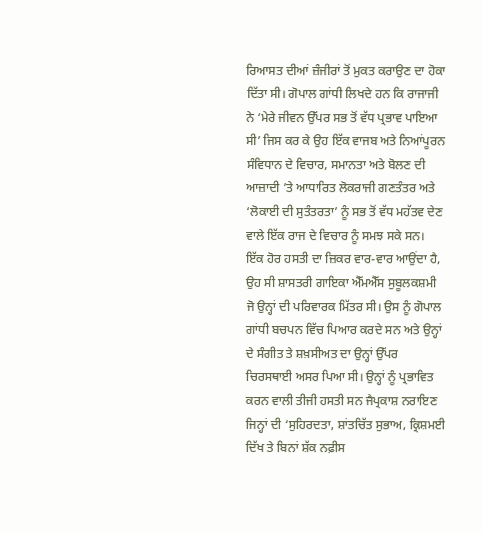ਰਿਆਸਤ ਦੀਆਂ ਜ਼ੰਜੀਰਾਂ ਤੋਂ ਮੁਕਤ ਕਰਾਉਣ ਦਾ ਹੋਕਾ ਦਿੱਤਾ ਸੀ। ਗੋਪਾਲ ਗਾਂਧੀ ਲਿਖਦੇ ਹਨ ਕਿ ਰਾਜਾਜੀ ਨੇ ‘ਮੇਰੇ ਜੀਵਨ ਉੱਪਰ ਸਭ ਤੋਂ ਵੱਧ ਪ੍ਰਭਾਵ ਪਾਇਆ ਸੀ’ ਜਿਸ ਕਰ ਕੇ ਉਹ ਇੱਕ ਵਾਜਬ ਅਤੇ ਨਿਆਂਪੂਰਨ ਸੰਵਿਧਾਨ ਦੇ ਵਿਚਾਰ, ਸਮਾਨਤਾ ਅਤੇ ਬੋਲਣ ਦੀ ਆਜ਼ਾਦੀ ’ਤੇ ਆਧਾਰਿਤ ਲੋਕਰਾਜੀ ਗਣਤੰਤਰ ਅਤੇ ‘ਲੋਕਾਈ ਦੀ ਸੁਤੰਤਰਤਾ’ ਨੂੰ ਸਭ ਤੋਂ ਵੱਧ ਮਹੱਤਵ ਦੇਣ ਵਾਲੇ ਇੱਕ ਰਾਜ ਦੇ ਵਿਚਾਰ ਨੂੰ ਸਮਝ ਸਕੇ ਸਨ।
ਇੱਕ ਹੋਰ ਹਸਤੀ ਦਾ ਜ਼ਿਕਰ ਵਾਰ-ਵਾਰ ਆਉਂਦਾ ਹੈ, ਉਹ ਸੀ ਸ਼ਾਸਤਰੀ ਗਾਇਕਾ ਐੱਮਐੱਸ ਸੁਬੂਲਕਸ਼ਮੀ ਜੋ ਉਨ੍ਹਾਂ ਦੀ ਪਰਿਵਾਰਕ ਮਿੱਤਰ ਸੀ। ਉਸ ਨੂੰ ਗੋਪਾਲ ਗਾਂਧੀ ਬਚਪਨ ਵਿੱਚ ਪਿਆਰ ਕਰਦੇ ਸਨ ਅਤੇ ਉਨ੍ਹਾਂ ਦੇ ਸੰਗੀਤ ਤੇ ਸ਼ਖ਼ਸੀਅਤ ਦਾ ਉਨ੍ਹਾਂ ਉੱਪਰ ਚਿਰਸਥਾਈ ਅਸਰ ਪਿਆ ਸੀ। ਉਨ੍ਹਾਂ ਨੂੰ ਪ੍ਰਭਾਵਿਤ ਕਰਨ ਵਾਲੀ ਤੀਜੀ ਹਸਤੀ ਸਨ ਜੈਪ੍ਰਕਾਸ਼ ਨਰਾਇਣ ਜਿਨ੍ਹਾਂ ਦੀ ‘ਸੁਹਿਰਦਤਾ, ਸ਼ਾਂਤਚਿੱਤ ਸੁਭਾਅ, ਕ੍ਰਿਸ਼ਮਈ ਦਿੱਖ ਤੇ ਬਿਨਾਂ ਸ਼ੱਕ ਨਫ਼ੀਸ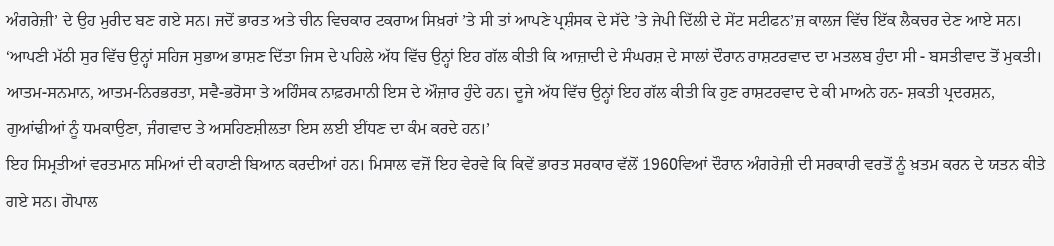ਅੰਗਰੇਜ਼ੀ’ ਦੇ ਉਹ ਮੁਰੀਦ ਬਣ ਗਏ ਸਨ। ਜਦੋਂ ਭਾਰਤ ਅਤੇ ਚੀਨ ਵਿਚਕਾਰ ਟਕਰਾਅ ਸਿਖ਼ਰਾਂ ’ਤੇ ਸੀ ਤਾਂ ਆਪਣੇ ਪ੍ਰਸ਼ੰਸਕ ਦੇ ਸੱਦੇ ’ਤੇ ਜੇਪੀ ਦਿੱਲੀ ਦੇ ਸੇਂਟ ਸਟੀਫਨ’ਜ਼ ਕਾਲਜ ਵਿੱਚ ਇੱਕ ਲੈਕਚਰ ਦੇਣ ਆਏ ਸਨ। ‘ਆਪਣੀ ਮੱਠੀ ਸੁਰ ਵਿੱਚ ਉਨ੍ਹਾਂ ਸਹਿਜ ਸੁਭਾਅ ਭਾਸ਼ਣ ਦਿੱਤਾ ਜਿਸ ਦੇ ਪਹਿਲੇ ਅੱਧ ਵਿੱਚ ਉਨ੍ਹਾਂ ਇਹ ਗੱਲ ਕੀਤੀ ਕਿ ਆਜ਼ਾਦੀ ਦੇ ਸੰਘਰਸ਼ ਦੇ ਸਾਲਾਂ ਦੌਰਾਨ ਰਾਸ਼ਟਰਵਾਦ ਦਾ ਮਤਲਬ ਹੁੰਦਾ ਸੀ - ਬਸਤੀਵਾਦ ਤੋਂ ਮੁਕਤੀ। ਆਤਮ-ਸਨਮਾਨ, ਆਤਮ-ਨਿਰਭਰਤਾ, ਸਵੈ-ਭਰੋਸਾ ਤੇ ਅਹਿੰਸਕ ਨਾਫ਼ਰਮਾਨੀ ਇਸ ਦੇ ਔਜ਼ਾਰ ਹੁੰਦੇ ਹਨ। ਦੂਜੇ ਅੱਧ ਵਿੱਚ ਉਨ੍ਹਾਂ ਇਹ ਗੱਲ ਕੀਤੀ ਕਿ ਹੁਣ ਰਾਸ਼ਟਰਵਾਦ ਦੇ ਕੀ ਮਾਅਨੇ ਹਨ- ਸ਼ਕਤੀ ਪ੍ਰਦਰਸ਼ਨ, ਗੁਆਂਢੀਆਂ ਨੂੰ ਧਮਕਾਉਣਾ, ਜੰਗਵਾਦ ਤੇ ਅਸਹਿਣਸ਼ੀਲਤਾ ਇਸ ਲਈ ਈਂਧਣ ਦਾ ਕੰਮ ਕਰਦੇ ਹਨ।’
ਇਹ ਸਿਮ੍ਰਤੀਆਂ ਵਰਤਮਾਨ ਸਮਿਆਂ ਦੀ ਕਹਾਣੀ ਬਿਆਨ ਕਰਦੀਆਂ ਹਨ। ਮਿਸਾਲ ਵਜੋਂ ਇਹ ਵੇਰਵੇ ਕਿ ਕਿਵੇਂ ਭਾਰਤ ਸਰਕਾਰ ਵੱਲੋਂ 1960ਵਿਆਂ ਦੌਰਾਨ ਅੰਗਰੇਜ਼ੀ ਦੀ ਸਰਕਾਰੀ ਵਰਤੋਂ ਨੂੰ ਖ਼ਤਮ ਕਰਨ ਦੇ ਯਤਨ ਕੀਤੇ ਗਏ ਸਨ। ਗੋਪਾਲ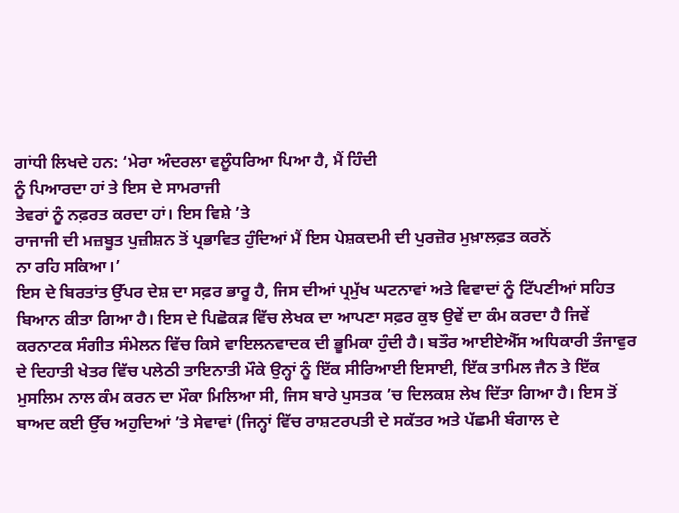ਗਾਂਧੀ ਲਿਖਦੇ ਹਨ: ‘ਮੇਰਾ ਅੰਦਰਲਾ ਵਲੂੰਧਰਿਆ ਪਿਆ ਹੈ, ਮੈਂ ਹਿੰਦੀ
ਨੂੰ ਪਿਆਰਦਾ ਹਾਂ ਤੇ ਇਸ ਦੇ ਸਾਮਰਾਜੀ
ਤੇਵਰਾਂ ਨੂੰ ਨਫ਼ਰਤ ਕਰਦਾ ਹਾਂ। ਇਸ ਵਿਸ਼ੇ ’ਤੇ
ਰਾਜਾਜੀ ਦੀ ਮਜ਼ਬੂਤ ਪੁਜ਼ੀਸ਼ਨ ਤੋਂ ਪ੍ਰਭਾਵਿਤ ਹੁੰਦਿਆਂ ਮੈਂ ਇਸ ਪੇਸ਼ਕਦਮੀ ਦੀ ਪੁਰਜ਼ੋਰ ਮੁਖ਼ਾਲਫ਼ਤ ਕਰਨੋਂ
ਨਾ ਰਹਿ ਸਕਿਆ।’
ਇਸ ਦੇ ਬਿਰਤਾਂਤ ਉੱਪਰ ਦੇਸ਼ ਦਾ ਸਫ਼ਰ ਭਾਰੂ ਹੈ, ਜਿਸ ਦੀਆਂ ਪ੍ਰਮੁੱਖ ਘਟਨਾਵਾਂ ਅਤੇ ਵਿਵਾਦਾਂ ਨੂੰ ਟਿੱਪਣੀਆਂ ਸਹਿਤ ਬਿਆਨ ਕੀਤਾ ਗਿਆ ਹੈ। ਇਸ ਦੇ ਪਿਛੋਕੜ ਵਿੱਚ ਲੇਖਕ ਦਾ ਆਪਣਾ ਸਫ਼ਰ ਕੁਝ ਉਵੇਂ ਦਾ ਕੰਮ ਕਰਦਾ ਹੈ ਜਿਵੇਂ ਕਰਨਾਟਕ ਸੰਗੀਤ ਸੰਮੇਲਨ ਵਿੱਚ ਕਿਸੇ ਵਾਇਲਨਵਾਦਕ ਦੀ ਭੂਮਿਕਾ ਹੁੰਦੀ ਹੈ। ਬਤੌਰ ਆਈਏਐੱਸ ਅਧਿਕਾਰੀ ਤੰਜਾਵੁਰ ਦੇ ਦਿਹਾਤੀ ਖੇਤਰ ਵਿੱਚ ਪਲੇਠੀ ਤਾਇਨਾਤੀ ਮੌਕੇ ਉਨ੍ਹਾਂ ਨੂੰ ਇੱਕ ਸੀਰਿਆਈ ਇਸਾਈ, ਇੱਕ ਤਾਮਿਲ ਜੈਨ ਤੇ ਇੱਕ ਮੁਸਲਿਮ ਨਾਲ ਕੰਮ ਕਰਨ ਦਾ ਮੌਕਾ ਮਿਲਿਆ ਸੀ, ਜਿਸ ਬਾਰੇ ਪੁਸਤਕ ’ਚ ਦਿਲਕਸ਼ ਲੇਖ ਦਿੱਤਾ ਗਿਆ ਹੈ। ਇਸ ਤੋਂ ਬਾਅਦ ਕਈ ਉੱਚ ਅਹੁਦਿਆਂ ’ਤੇ ਸੇਵਾਵਾਂ (ਜਿਨ੍ਹਾਂ ਵਿੱਚ ਰਾਸ਼ਟਰਪਤੀ ਦੇ ਸਕੱਤਰ ਅਤੇ ਪੱਛਮੀ ਬੰਗਾਲ ਦੇ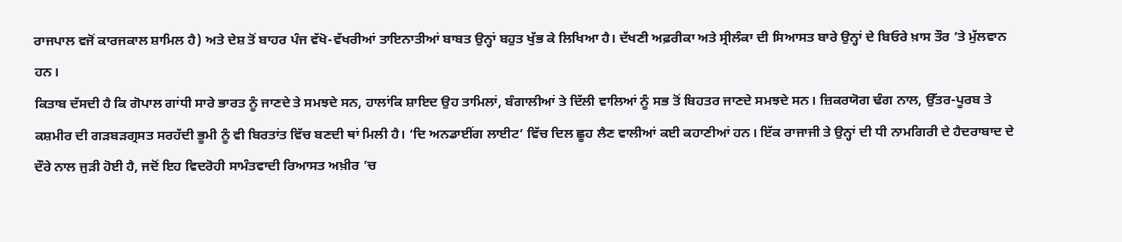ਰਾਜਪਾਲ ਵਜੋਂ ਕਾਰਜਕਾਲ ਸ਼ਾਮਿਲ ਹੈ) ਅਤੇ ਦੇਸ਼ ਤੋਂ ਬਾਹਰ ਪੰਜ ਵੱਖੋ-ਵੱਖਰੀਆਂ ਤਾਇਨਾਤੀਆਂ ਬਾਬਤ ਉਨ੍ਹਾਂ ਬਹੁਤ ਖੁੱਭ ਕੇ ਲਿਖਿਆ ਹੈ। ਦੱਖਣੀ ਅਫ਼ਰੀਕਾ ਅਤੇ ਸ੍ਰੀਲੰਕਾ ਦੀ ਸਿਆਸਤ ਬਾਰੇ ਉਨ੍ਹਾਂ ਦੇ ਬਿਓਰੇ ਖ਼ਾਸ ਤੌਰ ’ਤੇ ਮੁੱਲਵਾਨ ਹਨ।
ਕਿਤਾਬ ਦੱਸਦੀ ਹੈ ਕਿ ਗੋਪਾਲ ਗਾਂਧੀ ਸਾਰੇ ਭਾਰਤ ਨੂੰ ਜਾਣਦੇ ਤੇ ਸਮਝਦੇ ਸਨ, ਹਾਲਾਂਕਿ ਸ਼ਾਇਦ ਉਹ ਤਾਮਿਲਾਂ, ਬੰਗਾਲੀਆਂ ਤੇ ਦਿੱਲੀ ਵਾਲਿਆਂ ਨੂੰ ਸਭ ਤੋਂ ਬਿਹਤਰ ਜਾਣਦੇ ਸਮਝਦੇ ਸਨ। ਜ਼ਿਕਰਯੋਗ ਢੰਗ ਨਾਲ, ਉੱਤਰ-ਪੂਰਬ ਤੇ ਕਸ਼ਮੀਰ ਦੀ ਗੜਬੜਗ੍ਰਸਤ ਸਰਹੱਦੀ ਭੂਮੀ ਨੂੰ ਵੀ ਬਿਰਤਾਂਤ ਵਿੱਚ ਬਣਦੀ ਥਾਂ ਮਿਲੀ ਹੈ। ‘ਦਿ ਅਨਡਾਈਂਗ ਲਾਈਟ’ ਵਿੱਚ ਦਿਲ ਛੂਹ ਲੈਣ ਵਾਲੀਆਂ ਕਈ ਕਹਾਣੀਆਂ ਹਨ। ਇੱਕ ਰਾਜਾਜੀ ਤੇ ਉਨ੍ਹਾਂ ਦੀ ਧੀ ਨਾਮਗਿਰੀ ਦੇ ਹੈਦਰਾਬਾਦ ਦੇ ਦੌਰੇ ਨਾਲ ਜੁੜੀ ਹੋਈ ਹੈ, ਜਦੋਂ ਇਹ ਵਿਦਰੋਹੀ ਸਾਮੰਤਵਾਦੀ ਰਿਆਸਤ ਅਖ਼ੀਰ ’ਚ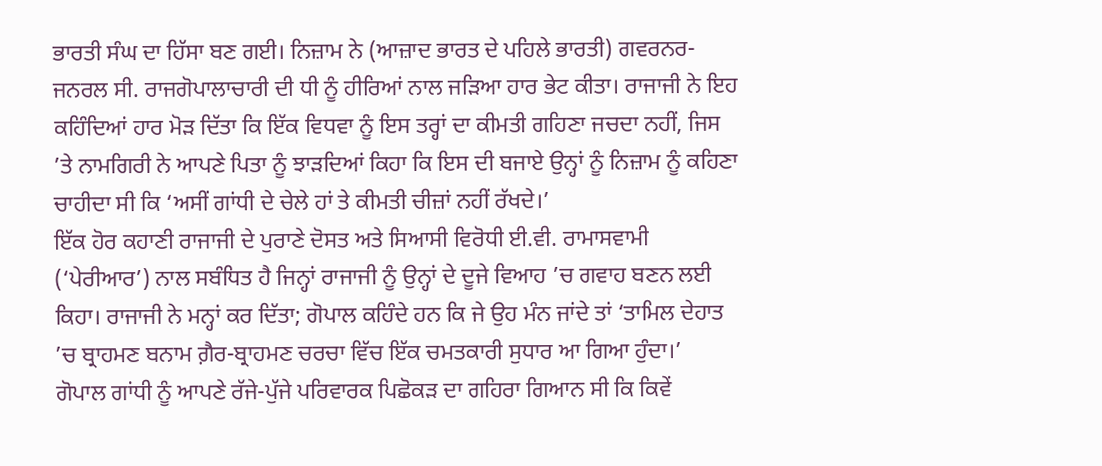ਭਾਰਤੀ ਸੰਘ ਦਾ ਹਿੱਸਾ ਬਣ ਗਈ। ਨਿਜ਼ਾਮ ਨੇ (ਆਜ਼ਾਦ ਭਾਰਤ ਦੇ ਪਹਿਲੇ ਭਾਰਤੀ) ਗਵਰਨਰ-ਜਨਰਲ ਸੀ. ਰਾਜਗੋਪਾਲਾਚਾਰੀ ਦੀ ਧੀ ਨੂੰ ਹੀਰਿਆਂ ਨਾਲ ਜੜਿਆ ਹਾਰ ਭੇਟ ਕੀਤਾ। ਰਾਜਾਜੀ ਨੇ ਇਹ ਕਹਿੰਦਿਆਂ ਹਾਰ ਮੋੜ ਦਿੱਤਾ ਕਿ ਇੱਕ ਵਿਧਵਾ ਨੂੰ ਇਸ ਤਰ੍ਹਾਂ ਦਾ ਕੀਮਤੀ ਗਹਿਣਾ ਜਚਦਾ ਨਹੀਂ, ਜਿਸ ’ਤੇ ਨਾਮਗਿਰੀ ਨੇ ਆਪਣੇ ਪਿਤਾ ਨੂੰ ਝਾੜਦਿਆਂ ਕਿਹਾ ਕਿ ਇਸ ਦੀ ਬਜਾਏ ਉਨ੍ਹਾਂ ਨੂੰ ਨਿਜ਼ਾਮ ਨੂੰ ਕਹਿਣਾ ਚਾਹੀਦਾ ਸੀ ਕਿ ‘ਅਸੀਂ ਗਾਂਧੀ ਦੇ ਚੇਲੇ ਹਾਂ ਤੇ ਕੀਮਤੀ ਚੀਜ਼ਾਂ ਨਹੀਂ ਰੱਖਦੇ।’
ਇੱਕ ਹੋਰ ਕਹਾਣੀ ਰਾਜਾਜੀ ਦੇ ਪੁਰਾਣੇ ਦੋਸਤ ਅਤੇ ਸਿਆਸੀ ਵਿਰੋਧੀ ਈ.ਵੀ. ਰਾਮਾਸਵਾਮੀ (‘ਪੇਰੀਆਰ’) ਨਾਲ ਸਬੰਧਿਤ ਹੈ ਜਿਨ੍ਹਾਂ ਰਾਜਾਜੀ ਨੂੰ ਉਨ੍ਹਾਂ ਦੇ ਦੂਜੇ ਵਿਆਹ ’ਚ ਗਵਾਹ ਬਣਨ ਲਈ ਕਿਹਾ। ਰਾਜਾਜੀ ਨੇ ਮਨ੍ਹਾਂ ਕਰ ਦਿੱਤਾ; ਗੋਪਾਲ ਕਹਿੰਦੇ ਹਨ ਕਿ ਜੇ ਉਹ ਮੰਨ ਜਾਂਦੇ ਤਾਂ ‘ਤਾਮਿਲ ਦੇਹਾਤ ’ਚ ਬ੍ਰਾਹਮਣ ਬਨਾਮ ਗ਼ੈਰ-ਬ੍ਰਾਹਮਣ ਚਰਚਾ ਵਿੱਚ ਇੱਕ ਚਮਤਕਾਰੀ ਸੁਧਾਰ ਆ ਗਿਆ ਹੁੰਦਾ।’
ਗੋਪਾਲ ਗਾਂਧੀ ਨੂੰ ਆਪਣੇ ਰੱਜੇ-ਪੁੱਜੇ ਪਰਿਵਾਰਕ ਪਿਛੋਕੜ ਦਾ ਗਹਿਰਾ ਗਿਆਨ ਸੀ ਕਿ ਕਿਵੇਂ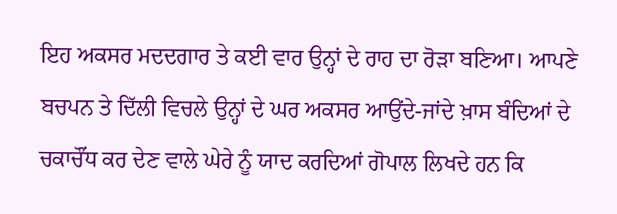ਇਹ ਅਕਸਰ ਮਦਦਗਾਰ ਤੇ ਕਈ ਵਾਰ ਉਨ੍ਹਾਂ ਦੇ ਰਾਹ ਦਾ ਰੋੜਾ ਬਣਿਆ। ਆਪਣੇ ਬਚਪਨ ਤੇ ਦਿੱਲੀ ਵਿਚਲੇ ਉਨ੍ਹਾਂ ਦੇ ਘਰ ਅਕਸਰ ਆਉਂਦੇ-ਜਾਂਦੇ ਖ਼ਾਸ ਬੰਦਿਆਂ ਦੇ ਚਕਾਚੌਂਧ ਕਰ ਦੇਣ ਵਾਲੇ ਘੇਰੇ ਨੂੰ ਯਾਦ ਕਰਦਿਆਂ ਗੋਪਾਲ ਲਿਖਦੇ ਹਨ ਕਿ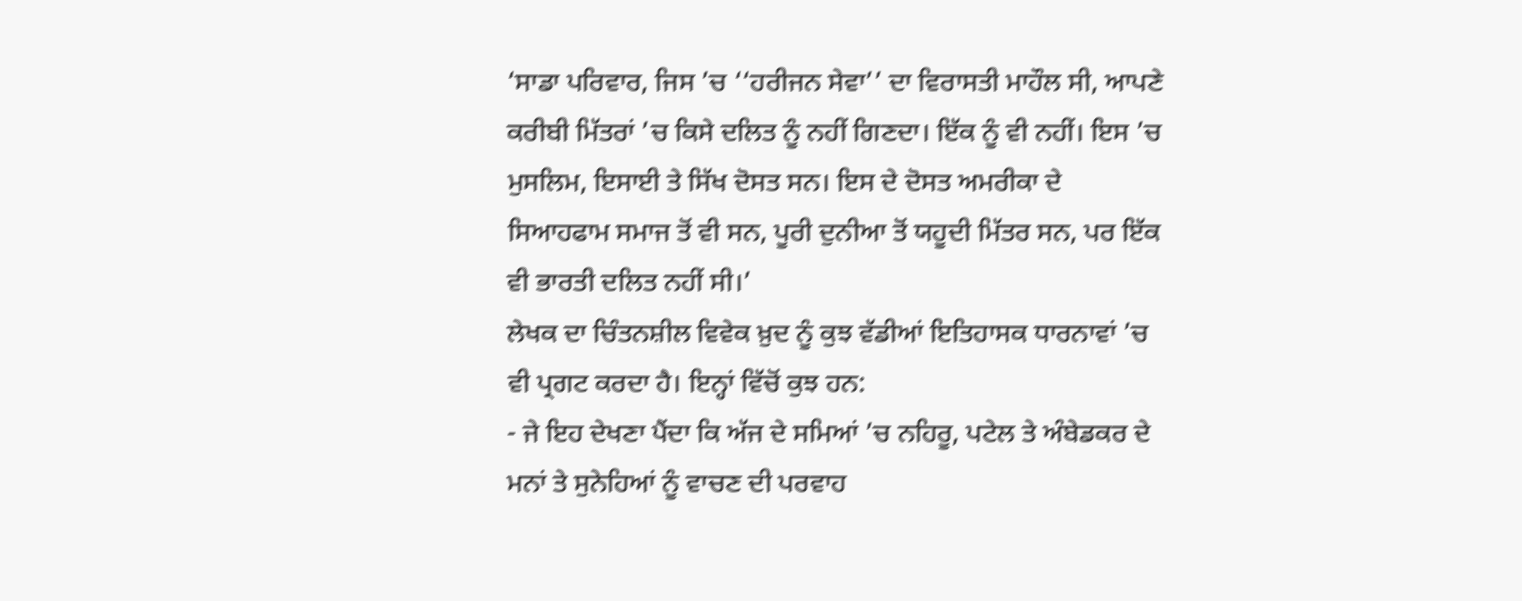‘ਸਾਡਾ ਪਰਿਵਾਰ, ਜਿਸ ’ਚ ‘‘ਹਰੀਜਨ ਸੇਵਾ’’ ਦਾ ਵਿਰਾਸਤੀ ਮਾਹੌਲ ਸੀ, ਆਪਣੇ ਕਰੀਬੀ ਮਿੱਤਰਾਂ ’ਚ ਕਿਸੇ ਦਲਿਤ ਨੂੰ ਨਹੀਂ ਗਿਣਦਾ। ਇੱਕ ਨੂੰ ਵੀ ਨਹੀਂ। ਇਸ ’ਚ ਮੁਸਲਿਮ, ਇਸਾਈ ਤੇ ਸਿੱਖ ਦੋਸਤ ਸਨ। ਇਸ ਦੇ ਦੋਸਤ ਅਮਰੀਕਾ ਦੇ ਸਿਆਹਫਾਮ ਸਮਾਜ ਤੋਂ ਵੀ ਸਨ, ਪੂਰੀ ਦੁਨੀਆ ਤੋਂ ਯਹੂਦੀ ਮਿੱਤਰ ਸਨ, ਪਰ ਇੱਕ ਵੀ ਭਾਰਤੀ ਦਲਿਤ ਨਹੀਂ ਸੀ।’
ਲੇਖਕ ਦਾ ਚਿੰਤਨਸ਼ੀਲ ਵਿਵੇਕ ਖ਼ੁਦ ਨੂੰ ਕੁਝ ਵੱਡੀਆਂ ਇਤਿਹਾਸਕ ਧਾਰਨਾਵਾਂ ’ਚ ਵੀ ਪ੍ਰਗਟ ਕਰਦਾ ਹੈ। ਇਨ੍ਹਾਂ ਵਿੱਚੋਂ ਕੁਝ ਹਨ:
- ਜੇ ਇਹ ਦੇਖਣਾ ਪੈਂਦਾ ਕਿ ਅੱਜ ਦੇ ਸਮਿਆਂ ’ਚ ਨਹਿਰੂ, ਪਟੇਲ ਤੇ ਅੰਬੇਡਕਰ ਦੇ ਮਨਾਂ ਤੇ ਸੁਨੇਹਿਆਂ ਨੂੰ ਵਾਚਣ ਦੀ ਪਰਵਾਹ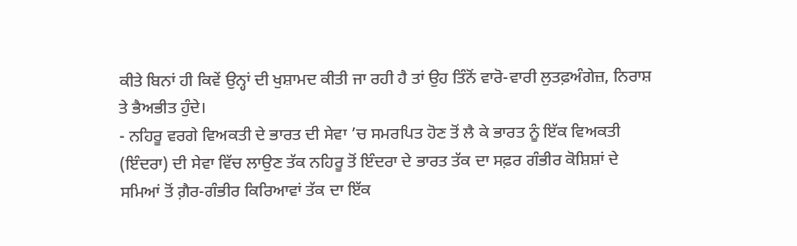ਕੀਤੇ ਬਿਨਾਂ ਹੀ ਕਿਵੇਂ ਉਨ੍ਹਾਂ ਦੀ ਖੁਸ਼ਾਮਦ ਕੀਤੀ ਜਾ ਰਹੀ ਹੈ ਤਾਂ ਉਹ ਤਿੰਨੋਂ ਵਾਰੋ-ਵਾਰੀ ਲੁਤਫ਼ਅੰਗੇਜ਼, ਨਿਰਾਸ਼ ਤੇ ਭੈਅਭੀਤ ਹੁੰਦੇ।
- ਨਹਿਰੂ ਵਰਗੇ ਵਿਅਕਤੀ ਦੇ ਭਾਰਤ ਦੀ ਸੇਵਾ ’ਚ ਸਮਰਪਿਤ ਹੋਣ ਤੋਂ ਲੈ ਕੇ ਭਾਰਤ ਨੂੰ ਇੱਕ ਵਿਅਕਤੀ (ਇੰਦਰਾ) ਦੀ ਸੇਵਾ ਵਿੱਚ ਲਾਉਣ ਤੱਕ ਨਹਿਰੂ ਤੋਂ ਇੰਦਰਾ ਦੇ ਭਾਰਤ ਤੱਕ ਦਾ ਸਫ਼ਰ ਗੰਭੀਰ ਕੋਸ਼ਿਸ਼ਾਂ ਦੇ ਸਮਿਆਂ ਤੋਂ ਗ਼ੈਰ-ਗੰਭੀਰ ਕਿਰਿਆਵਾਂ ਤੱਕ ਦਾ ਇੱਕ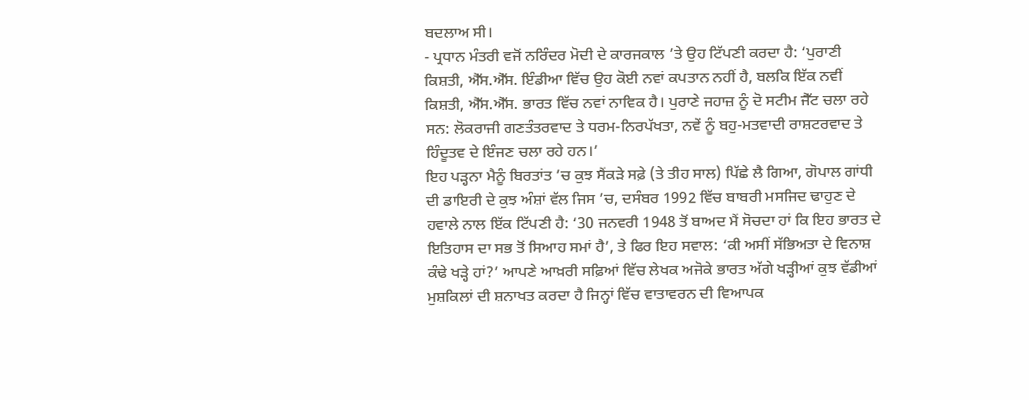ਬਦਲਾਅ ਸੀ।
- ਪ੍ਰਧਾਨ ਮੰਤਰੀ ਵਜੋਂ ਨਰਿੰਦਰ ਮੋਦੀ ਦੇ ਕਾਰਜਕਾਲ ’ਤੇ ਉਹ ਟਿੱਪਣੀ ਕਰਦਾ ਹੈ: ‘ਪੁਰਾਣੀ ਕਿਸ਼ਤੀ, ਐੱਸ.ਐੱਸ. ਇੰਡੀਆ ਵਿੱਚ ਉਹ ਕੋਈ ਨਵਾਂ ਕਪਤਾਨ ਨਹੀਂ ਹੈ, ਬਲਕਿ ਇੱਕ ਨਵੀਂ ਕਿਸ਼ਤੀ, ਐੱਸ.ਐੱਸ. ਭਾਰਤ ਵਿੱਚ ਨਵਾਂ ਨਾਵਿਕ ਹੈ। ਪੁਰਾਣੇ ਜਹਾਜ਼ ਨੂੰ ਦੋ ਸਟੀਮ ਜੈੱਟ ਚਲਾ ਰਹੇ ਸਨ: ਲੋਕਰਾਜੀ ਗਣਤੰਤਰਵਾਦ ਤੇ ਧਰਮ-ਨਿਰਪੱਖਤਾ, ਨਵੇਂ ਨੂੰ ਬਹੁ-ਮਤਵਾਦੀ ਰਾਸ਼ਟਰਵਾਦ ਤੇ ਹਿੰਦੂਤਵ ਦੇ ਇੰਜਣ ਚਲਾ ਰਹੇ ਹਨ।’
ਇਹ ਪੜ੍ਹਨਾ ਮੈਨੂੰ ਬਿਰਤਾਂਤ ’ਚ ਕੁਝ ਸੈਂਕੜੇ ਸਫ਼ੇ (ਤੇ ਤੀਹ ਸਾਲ) ਪਿੱਛੇ ਲੈ ਗਿਆ, ਗੋਪਾਲ ਗਾਂਧੀ ਦੀ ਡਾਇਰੀ ਦੇ ਕੁਝ ਅੰਸ਼ਾਂ ਵੱਲ ਜਿਸ ’ਚ, ਦਸੰਬਰ 1992 ਵਿੱਚ ਬਾਬਰੀ ਮਸਜਿਦ ਢਾਹੁਣ ਦੇ ਹਵਾਲੇ ਨਾਲ ਇੱਕ ਟਿੱਪਣੀ ਹੈ: ‘30 ਜਨਵਰੀ 1948 ਤੋਂ ਬਾਅਦ ਮੈਂ ਸੋਚਦਾ ਹਾਂ ਕਿ ਇਹ ਭਾਰਤ ਦੇ ਇਤਿਹਾਸ ਦਾ ਸਭ ਤੋਂ ਸਿਆਹ ਸਮਾਂ ਹੈ’, ਤੇ ਫਿਰ ਇਹ ਸਵਾਲ: ‘ਕੀ ਅਸੀਂ ਸੱਭਿਅਤਾ ਦੇ ਵਿਨਾਸ਼ ਕੰਢੇ ਖੜ੍ਹੇ ਹਾਂ?’ ਆਪਣੇ ਆਖ਼ਰੀ ਸਫ਼ਿਆਂ ਵਿੱਚ ਲੇਖਕ ਅਜੋਕੇ ਭਾਰਤ ਅੱਗੇ ਖੜ੍ਹੀਆਂ ਕੁਝ ਵੱਡੀਆਂ ਮੁਸ਼ਕਿਲਾਂ ਦੀ ਸ਼ਨਾਖਤ ਕਰਦਾ ਹੈ ਜਿਨ੍ਹਾਂ ਵਿੱਚ ਵਾਤਾਵਰਨ ਦੀ ਵਿਆਪਕ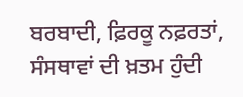ਬਰਬਾਦੀ, ਫ਼ਿਰਕੂ ਨਫ਼ਰਤਾਂ, ਸੰਸਥਾਵਾਂ ਦੀ ਖ਼ਤਮ ਹੁੰਦੀ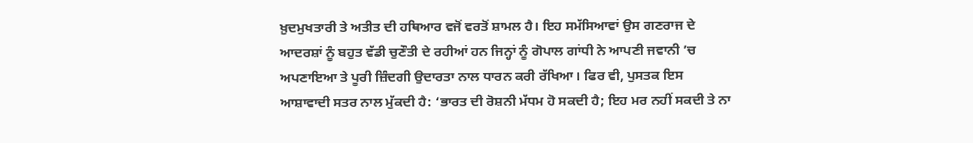ਖ਼ੁਦਮੁਖਤਾਰੀ ਤੇ ਅਤੀਤ ਦੀ ਹਥਿਆਰ ਵਜੋਂ ਵਰਤੋਂ ਸ਼ਾਮਲ ਹੈ। ਇਹ ਸਮੱਸਿਆਵਾਂ ਉਸ ਗਣਰਾਜ ਦੇ ਆਦਰਸ਼ਾਂ ਨੂੰ ਬਹੁਤ ਵੱਡੀ ਚੁਣੌਤੀ ਦੇ ਰਹੀਆਂ ਹਨ ਜਿਨ੍ਹਾਂ ਨੂੰ ਗੋਪਾਲ ਗਾਂਧੀ ਨੇ ਆਪਣੀ ਜਵਾਨੀ ’ਚ ਅਪਣਾਇਆ ਤੇ ਪੂਰੀ ਜ਼ਿੰਦਗੀ ਉਦਾਰਤਾ ਨਾਲ ਧਾਰਨ ਕਰੀ ਰੱਖਿਆ। ਫਿਰ ਵੀ, ਪੁਸਤਕ ਇਸ ਆਸ਼ਾਵਾਦੀ ਸਤਰ ਨਾਲ ਮੁੱਕਦੀ ਹੈ: ‘ਭਾਰਤ ਦੀ ਰੋਸ਼ਨੀ ਮੱਧਮ ਹੋ ਸਕਦੀ ਹੈ; ਇਹ ਮਰ ਨਹੀਂ ਸਕਦੀ ਤੇ ਨਾ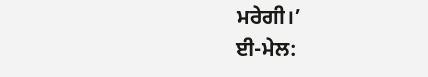ਮਰੇਗੀ।’
ਈ-ਮੇਲ: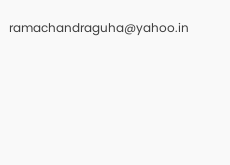ramachandraguha@yahoo.in